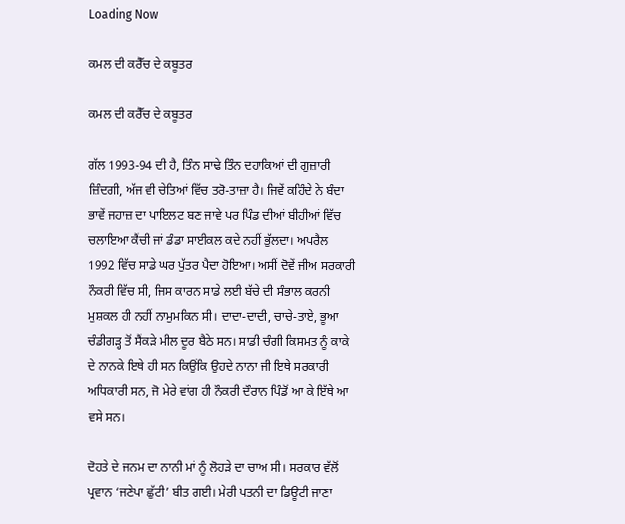Loading Now

ਕਮਲ ਦੀ ਕਰੈੱਚ ਦੇ ਕਬੂਤਰ

ਕਮਲ ਦੀ ਕਰੈੱਚ ਦੇ ਕਬੂਤਰ

ਗੱਲ 1993-94 ਦੀ ਹੈ, ਤਿੰਨ ਸਾਢੇ ਤਿੰਨ ਦਹਾਕਿਆਂ ਦੀ ਗੁਜ਼ਾਰੀ ਜ਼ਿੰਦਗੀ, ਅੱਜ ਵੀ ਚੇਤਿਆਂ ਵਿੱਚ ਤਰੋ-ਤਾਜ਼ਾ ਹੈ। ਜਿਵੇਂ ਕਹਿੰਦੇ ਨੇ ਬੰਦਾ ਭਾਵੇਂ ਜਹਾਜ਼ ਦਾ ਪਾਇਲਟ ਬਣ ਜਾਵੇ ਪਰ ਪਿੰਡ ਦੀਆਂ ਬੀਹੀਆਂ ਵਿੱਚ ਚਲਾਇਆ ਕੈਂਚੀ ਜਾਂ ਡੰਡਾ ਸਾਈਕਲ ਕਦੇ ਨਹੀਂ ਭੁੱਲਦਾ। ਅਪਰੈਲ 1992 ਵਿੱਚ ਸਾਡੇ ਘਰ ਪੁੱਤਰ ਪੈਦਾ ਹੋਇਆ। ਅਸੀਂ ਦੋਵੇਂ ਜੀਅ ਸਰਕਾਰੀ ਨੌਕਰੀ ਵਿੱਚ ਸੀ, ਜਿਸ ਕਾਰਨ ਸਾਡੇ ਲਈ ਬੱਚੇ ਦੀ ਸੰਭਾਲ ਕਰਨੀ ਮੁਸ਼ਕਲ ਹੀ ਨਹੀਂ ਨਾਮੁਮਕਿਨ ਸੀ। ਦਾਦਾ-ਦਾਦੀ, ਚਾਚੇ-ਤਾਏ, ਭੂਆ ਚੰਡੀਗੜ੍ਹ ਤੋਂ ਸੈਂਕੜੇ ਮੀਲ ਦੂਰ ਬੈਠੇ ਸਨ। ਸਾਡੀ ਚੰਗੀ ਕਿਸਮਤ ਨੂੰ ਕਾਕੇ ਦੇ ਨਾਨਕੇ ਇਥੇ ਹੀ ਸਨ ਕਿਉਂਕਿ ਉਹਦੇ ਨਾਨਾ ਜੀ ਇਥੇ ਸਰਕਾਰੀ ਅਧਿਕਾਰੀ ਸਨ, ਜੋ ਮੇਰੇ ਵਾਂਗ ਹੀ ਨੌਕਰੀ ਦੌਰਾਨ ਪਿੰਡੋਂ ਆ ਕੇ ਇੱਥੇ ਆ ਵਸੇ ਸਨ।

ਦੋਹਤੇ ਦੇ ਜਨਮ ਦਾ ਨਾਨੀ ਮਾਂ ਨੂੰ ਲੋਹੜੇ ਦਾ ਚਾਅ ਸੀ। ਸਰਕਾਰ ਵੱਲੋਂ ਪ੍ਰਵਾਨ ‘ਜਣੇਪਾ ਛੁੱਟੀ’ ਬੀਤ ਗਈ। ਮੇਰੀ ਪਤਨੀ ਦਾ ਡਿਊਟੀ ਜਾਣਾ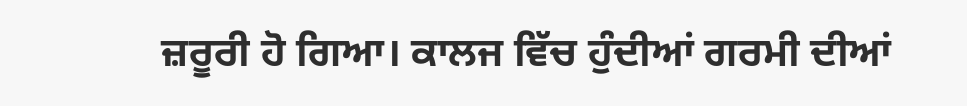ਜ਼ਰੂਰੀ ਹੋ ਗਿਆ। ਕਾਲਜ ਵਿੱਚ ਹੁੰਦੀਆਂ ਗਰਮੀ ਦੀਆਂ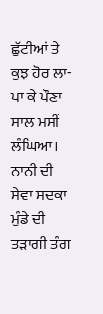ਛੁੱਟੀਆਂ ਤੇ ਕੁਝ ਹੋਰ ਲਾ-ਪਾ ਕੇ ਪੌਣਾ ਸਾਲ ਮਸੀਂ ਲੰਘਿਆ। ਨਾਨੀ ਦੀ ਸੇਵਾ ਸਦਕਾ ਮੁੰਡੇ ਦੀ ਤੜਾਗੀ ਤੰਗ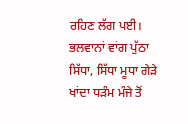ਰਹਿਣ ਲੱਗ ਪਈ। ਭਲਵਾਨਾਂ ਵਾਂਗ ਪੁੱਠਾ ਸਿੱਧਾ, ਸਿੱਧਾ ਮੂਧਾ ਗੇੜੇ ਖਾਂਦਾ ਧੜੰਮ ਮੰਜੇ ਤੋਂ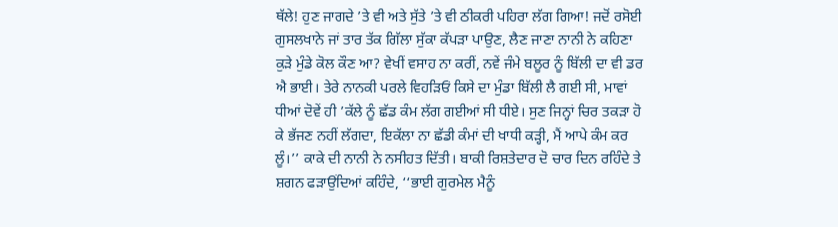ਥੱਲੇ! ਹੁਣ ਜਾਗਦੇ ’ਤੇ ਵੀ ਅਤੇ ਸੁੱਤੇ ’ਤੇ ਵੀ ਠੀਕਰੀ ਪਹਿਰਾ ਲੱਗ ਗਿਆ! ਜਦੋਂ ਰਸੋਈ ਗੁਸਲਖਾਨੇ ਜਾਂ ਤਾਰ ਤੱਕ ਗਿੱਲਾ ਸੁੱਕਾ ਕੱਪੜਾ ਪਾਉਣ, ਲੈਣ ਜਾਣਾ ਨਾਨੀ ਨੇ ਕਹਿਣਾ ਕੁੜੇ ਮੁੰਡੇ ਕੋਲ ਕੌਣ ਆ? ਵੇਖੀਂ ਵਸਾਹ ਨਾ ਕਰੀਂ, ਨਵੇਂ ਜੰਮੇ ਬਲੂਰ ਨੂੰ ਬਿੱਲੀ ਦਾ ਵੀ ਡਰ ਐ ਭਾਈ। ਤੇਰੇ ਨਾਨਕੀ ਪਰਲੇ ਵਿਹੜਿਓਂ ਕਿਸੇ ਦਾ ਮੁੰਡਾ ਬਿੱਲੀ ਲੈ ਗਈ ਸੀ, ਮਾਵਾਂ ਧੀਆਂ ਦੋਵੇਂ ਹੀ ’ਕੱਲੇ ਨੂੰ ਛੱਡ ਕੰਮ ਲੱਗ ਗਈਆਂ ਸੀ ਧੀਏ। ਸੁਣ ਜਿਨ੍ਹਾਂ ਚਿਰ ਤਕੜਾ ਹੋ ਕੇ ਭੱਜਣ ਨਹੀਂ ਲੱਗਦਾ, ਇਕੱਲਾ ਨਾ ਛੱਡੀ ਕੰਮਾਂ ਦੀ ਖਾਧੀ ਕੜ੍ਹੀ, ਮੈਂ ਆਪੇ ਕੰਮ ਕਰ ਲੂੰ।’’ ਕਾਕੇ ਦੀ ਨਾਨੀ ਨੇ ਨਸੀਹਤ ਦਿੱਤੀ। ਬਾਕੀ ਰਿਸ਼ਤੇਦਾਰ ਦੋ ਚਾਰ ਦਿਨ ਰਹਿੰਦੇ ਤੇ ਸ਼ਗਨ ਫੜਾਉਂਦਿਆਂ ਕਹਿੰਦੇ, ‘‘ਭਾਈ ਗੁਰਮੇਲ ਮੈਨੂੰ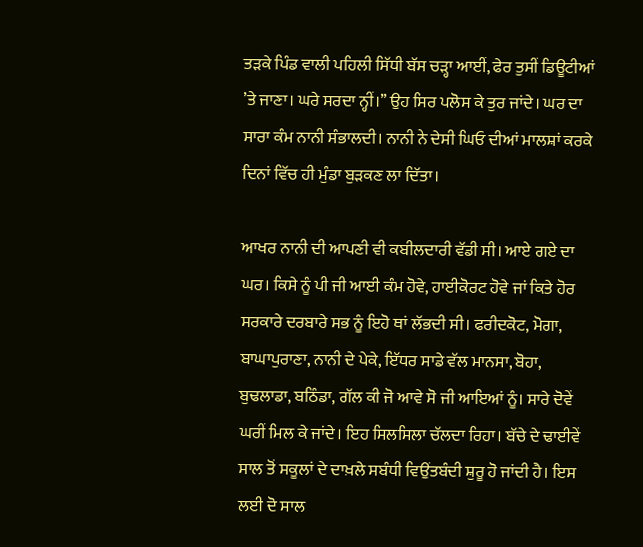ਤੜਕੇ ਪਿੰਡ ਵਾਲੀ ਪਹਿਲੀ ਸਿੱਧੀ ਬੱਸ ਚੜ੍ਹਾ ਆਈਂ, ਫੇਰ ਤੁਸੀਂ ਡਿਊਟੀਆਂ ’ਤੇ ਜਾਣਾ। ਘਰੇ ਸਰਦਾ ਨ੍ਹੀਂ।’’ ਉਹ ਸਿਰ ਪਲੋਸ ਕੇ ਤੁਰ ਜਾਂਦੇ। ਘਰ ਦਾ ਸਾਰਾ ਕੰਮ ਨਾਨੀ ਸੰਭਾਲਦੀ। ਨਾਨੀ ਨੇ ਦੇਸੀ ਘਿਓ ਦੀਆਂ ਮਾਲਸ਼ਾਂ ਕਰਕੇ ਦਿਨਾਂ ਵਿੱਚ ਹੀ ਮੁੰਡਾ ਬੁੜਕਣ ਲਾ ਦਿੱਤਾ।

ਆਖਰ ਨਾਨੀ ਦੀ ਆਪਣੀ ਵੀ ਕਬੀਲਦਾਰੀ ਵੱਡੀ ਸੀ। ਆਏ ਗਏ ਦਾ ਘਰ। ਕਿਸੇ ਨੂੰ ਪੀ ਜੀ ਆਈ ਕੰਮ ਹੋਵੇ, ਹਾਈਕੋਰਟ ਹੋਵੇ ਜਾਂ ਕਿਤੇ ਹੋਰ ਸਰਕਾਰੇ ਦਰਬਾਰੇ ਸਭ ਨੂੰ ਇਹੋ ਥਾਂ ਲੱਭਦੀ ਸੀ। ਫਰੀਦਕੋਟ, ਮੋਗਾ, ਬਾਘਾਪੁਰਾਣਾ, ਨਾਨੀ ਦੇ ਪੇਕੇ, ਇੱਧਰ ਸਾਡੇ ਵੱਲ ਮਾਨਸਾ, ਬੋਹਾ, ਬੁਢਲਾਡਾ, ਬਠਿੰਡਾ, ਗੱਲ ਕੀ ਜੋ ਆਵੇ ਸੋ ਜੀ ਆਇਆਂ ਨੂੰ। ਸਾਰੇ ਦੋਵੇਂ ਘਰੀਂ ਮਿਲ ਕੇ ਜਾਂਦੇ। ਇਹ ਸਿਲਸਿਲਾ ਚੱਲਦਾ ਰਿਹਾ। ਬੱਚੇ ਦੇ ਢਾਈਵੇਂ ਸਾਲ ਤੋਂ ਸਕੂਲਾਂ ਦੇ ਦਾਖ਼ਲੇ ਸਬੰਧੀ ਵਿਉਂਤਬੰਦੀ ਸ਼ੁਰੂ ਹੋ ਜਾਂਦੀ ਹੈ। ਇਸ ਲਈ ਦੋ ਸਾਲ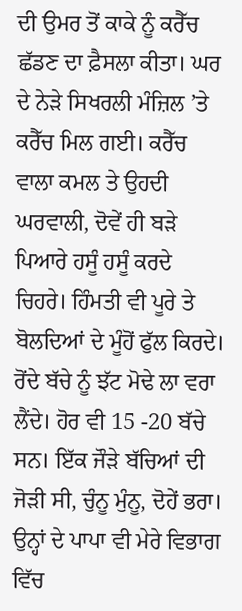ਦੀ ਉਮਰ ਤੋਂ ਕਾਕੇ ਨੂੰ ਕਰੈੱਚ ਛੱਡਣ ਦਾ ਫ਼ੈਸਲਾ ਕੀਤਾ। ਘਰ ਦੇ ਨੇੜੇ ਸਿਖਰਲੀ ਮੰਜ਼ਿਲ ’ਤੇ ਕਰੈੱਚ ਮਿਲ ਗਈ। ਕਰੈੱਚ ਵਾਲਾ ਕਮਲ ਤੇ ਉਹਦੀ ਘਰਵਾਲੀ, ਦੋਵੇਂ ਹੀ ਬੜੇ ਪਿਆਰੇ ਹਸੂੰ ਹਸੂੰ ਕਰਦੇ ਚਿਹਰੇ। ਹਿੰਮਤੀ ਵੀ ਪੂਰੇ ਤੇ ਬੋਲਦਿਆਂ ਦੇ ਮੂੰਹੋਂ ਫੁੱਲ ਕਿਰਦੇ। ਰੋਂਦੇ ਬੱਚੇ ਨੂੰ ਝੱਟ ਮੋਢੇ ਲਾ ਵਰਾ ਲੈਂਦੇ। ਹੋਰ ਵੀ 15 -20 ਬੱਚੇ ਸਨ। ਇੱਕ ਜੌੜੇ ਬੱਚਿਆਂ ਦੀ ਜੋੜੀ ਸੀ, ਚੁੰਨੂ ਮੁੰਨੂ, ਦੋਹੇਂ ਭਰਾ। ਉਨ੍ਹਾਂ ਦੇ ਪਾਪਾ ਵੀ ਮੇਰੇ ਵਿਭਾਗ ਵਿੱਚ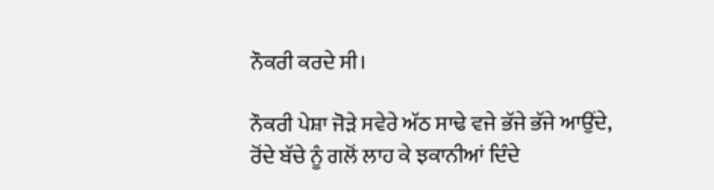ਨੌਕਰੀ ਕਰਦੇ ਸੀ।

ਨੌਕਰੀ ਪੇਸ਼ਾ ਜੋੜੇ ਸਵੇਰੇ ਅੱਠ ਸਾਢੇ ਵਜੇ ਭੱਜੇ ਭੱਜੇ ਆਉਂਦੇ, ਰੋਂਦੇ ਬੱਚੇ ਨੂੰ ਗਲੋਂ ਲਾਹ ਕੇ ਝਕਾਨੀਆਂ ਦਿੰਦੇ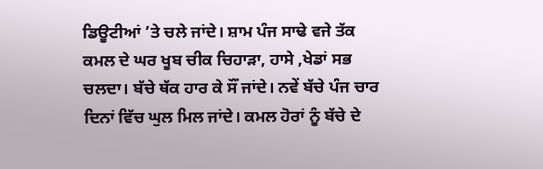ਡਿਊਟੀਆਂ ’ਤੇ ਚਲੇ ਜਾਂਦੇ। ਸ਼ਾਮ ਪੰਜ ਸਾਢੇ ਵਜੇ ਤੱਕ ਕਮਲ ਦੇ ਘਰ ਖੂਬ ਚੀਕ ਚਿਹਾੜਾ, ਹਾਸੇ ,ਖੇਡਾਂ ਸਭ ਚਲਦਾ। ਬੱਚੇ ਥੱਕ ਹਾਰ ਕੇ ਸੌਂ ਜਾਂਦੇ। ਨਵੇਂ ਬੱਚੇ ਪੰਜ ਚਾਰ ਦਿਨਾਂ ਵਿੱਚ ਘੁਲ ਮਿਲ ਜਾਂਦੇ। ਕਮਲ ਹੋਰਾਂ ਨੂੰ ਬੱਚੇ ਦੇ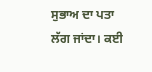ਸੁਭਾਅ ਦਾ ਪਤਾ ਲੱਗ ਜਾਂਦਾ। ਕਈ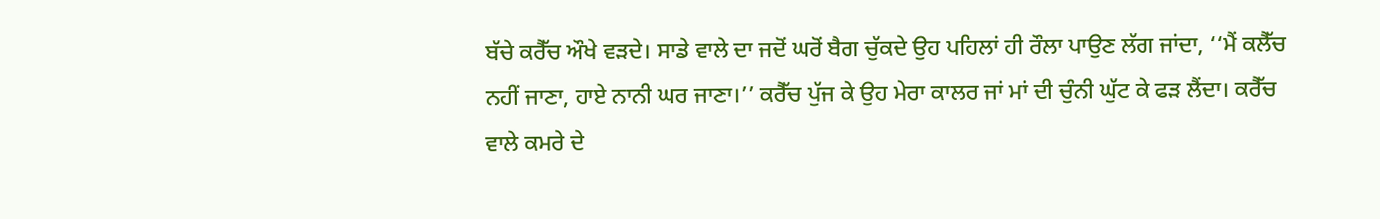ਬੱਚੇ ਕਰੈੱਚ ਔਖੇ ਵੜਦੇ। ਸਾਡੇ ਵਾਲੇ ਦਾ ਜਦੋਂ ਘਰੋਂ ਬੈਗ ਚੁੱਕਦੇ ਉਹ ਪਹਿਲਾਂ ਹੀ ਰੌਲਾ ਪਾਉਣ ਲੱਗ ਜਾਂਦਾ, ‘‘ਮੈਂ ਕਲੈੱਚ ਨਹੀਂ ਜਾਣਾ, ਹਾਏ ਨਾਨੀ ਘਰ ਜਾਣਾ।’’ ਕਰੈੱਚ ਪੁੱਜ ਕੇ ਉਹ ਮੇਰਾ ਕਾਲਰ ਜਾਂ ਮਾਂ ਦੀ ਚੁੰਨੀ ਘੁੱਟ ਕੇ ਫੜ ਲੈਂਦਾ। ਕਰੈੱਚ ਵਾਲੇ ਕਮਰੇ ਦੇ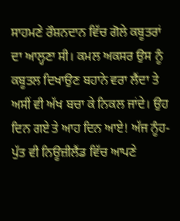ਸਾਹਮਣੇ ਰੌਸ਼ਨਦਾਨ ਵਿੱਚ ਗੋਲੇ ਕਬੂਤਰਾਂ ਦਾ ਆਲ੍ਹਣਾ ਸੀ। ਕਮਲ ਅਕਸਰ ਉਸ ਨੂੰ ਕਬੂਤਲ ਦਿਖਾਉਣ ਬਹਾਨੇ ਵਰਾ ਲੈਂਦਾ ਤੇ ਅਸੀਂ ਵੀ ਅੱਖ ਬਚਾ ਕੇ ਨਿਕਲ ਜਾਂਦੇ। ਉਹ ਦਿਨ ਗਏ ਤੇ ਆਹ ਦਿਨ ਆਏ! ਅੱਜ ਨੂੰਹ-ਪੁੱਤ ਵੀ ਨਿਊਜ਼ੀਲੈਂਡ ਵਿੱਚ ਆਪਣੇ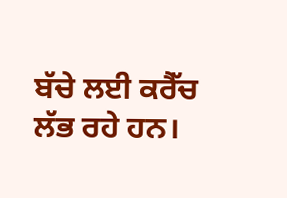ਬੱਚੇ ਲਈ ਕਰੈੱਚ ਲੱਭ ਰਹੇ ਹਨ।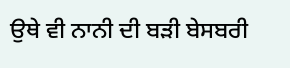ਉਥੇ ਵੀ ਨਾਨੀ ਦੀ ਬੜੀ ਬੇਸਬਰੀ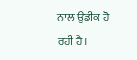ਨਾਲ ਉਡੀਕ ਹੋ ਰਹੀ ਹੈ।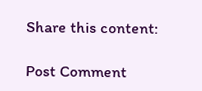Share this content:

Post Comment